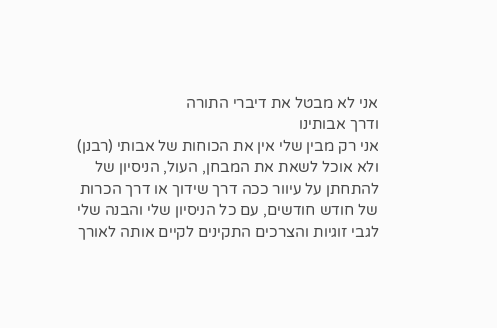אני לא מבטל את דיברי התורה
ודרך אבותינו
אני רק מבין שלי אין את הכוחות של אבותי (רבנן)
ולא אוכל לשאת את המבחן, העול, הניסיון של להתחתן על עיוור ככה דרך שידוך או דרך הכרות של חודש חודשים, עם כל הניסיון שלי והבנה שלי לגבי זוגיות והצרכים התקינים לקיים אותה לאורך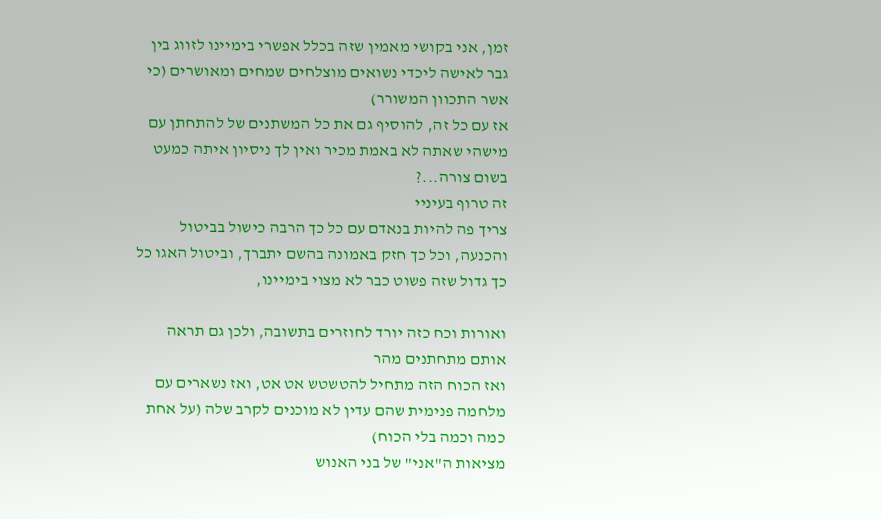זמן, אני בקושי מאמין שזה בכלל אפשרי בימיינו לזווג בין גבר לאישה ליכדי נשואים מוצלחים שמחים ומאושרים (כי אשר התכוון המשורר)
אז עם כל זה, להוסיף גם את כל המשתנים של להתחתן עם מישהי שאתה לא באמת מכיר ואין לך ניסיון איתה כמעט בשום צורה...?
זה טרוף בעיניי
צריך פה להיות בנאדם עם כל כך הרבה כישול בביטול והכנעה, וכל כך חזק באמונה בהשם יתברך, וביטול האגו כל כך גדול שזה פשוט כבר לא מצוי בימיינו,

ואורות וכח כזה יורד לחוזרים בתשובה, ולכן גם תראה אותם מתחתנים מהר
ואז הכוח הזה מתחיל להטשטש אט אט, ואז נשארים עם מלחמה פנימית שהם עדין לא מוכנים לקרב שלה (על אחת כמה וכמה בלי הכוח)
מציאות ה"אני" של בני האנוש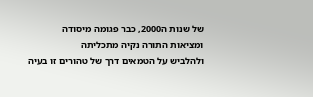של שנות ה2000, כבר פגומה מיסודה
ומציאות התורה נקיה מתכליתה
ולהלביש על הטמאים דרך של טהורים זו בעיה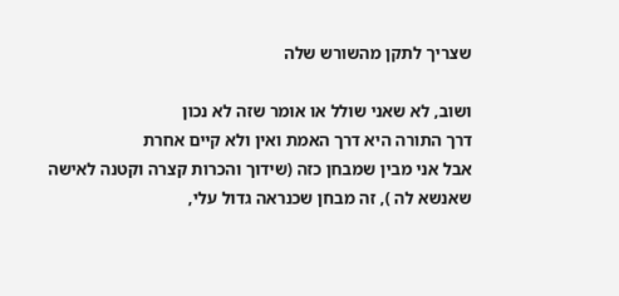שצריך לתקן מהשורש שלה

ושוב, לא שאני שולל או אומר שזה לא נכון
דרך התורה היא דרך האמת ואין ולא קיים אחרת
אבל אני מבין שמבחן כזה (שידוך והכרות קצרה וקטנה לאישה שאנשא לה ), זה מבחן שכנראה גדול עלי,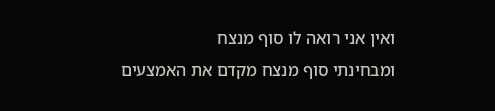ואין אני רואה לו סוף מנצח
ומבחינתי סוף מנצח מקדם את האמצעים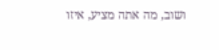ושוב, מה אתה מציע, איזו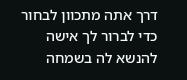דרך אתה מתכוון לבחור כדי לברור לך אישה להנשא לה בשמחה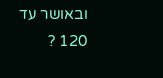ובאושר עד 120 ?